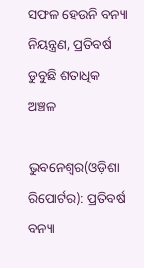ସଫଳ ହେଉନି ବନ୍ୟା ନିୟନ୍ତ୍ରଣ, ପ୍ରତିବର୍ଷ ଡୁବୁଛି ଶତାଧିକ ଅଞ୍ଚଳ

ଭୁବନେଶ୍ୱର(ଓଡ଼ିଶା ରିପୋର୍ଟର): ପ୍ରତିବର୍ଷ ବନ୍ୟା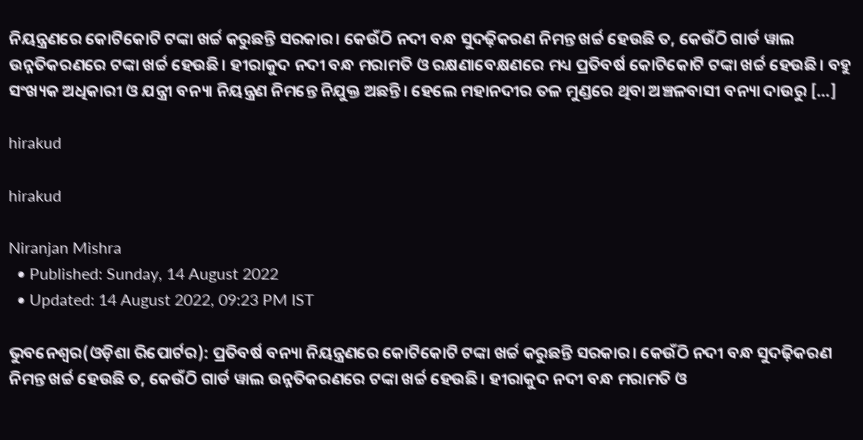ନିୟନ୍ତ୍ରଣରେ କୋଟିକୋଟି ଟଙ୍କା ଖର୍ଚ୍ଚ କରୁଛନ୍ତି ସରକାର। କେଉଁଠି ନଦୀ ବନ୍ଧ ସୁଦଢ଼ିକରଣ ନିମନ୍ତ ଖର୍ଚ୍ଚ ହେଉଛି ତ, କେଉଁଠି ଗାର୍ଡ ୱାଲ ଉନ୍ନତିକରଣରେ ଟଙ୍କା ଖର୍ଚ୍ଚ ହେଉଛି। ହୀରାକୁଦ ନଦୀ ବନ୍ଧ ମରାମତି ଓ ରକ୍ଷଣାବେକ୍ଷଣରେ ମଧ୍ୟ ପ୍ରତିବର୍ଷ କୋଟିକୋଟି ଟଙ୍କା ଖର୍ଚ୍ଚ ହେଉଛି। ବହୁ ସଂଖ୍ୟକ ଅଧିକାରୀ ଓ ଯନ୍ତ୍ରୀ ବନ୍ୟା ନିୟନ୍ତ୍ରଣ ନିମନ୍ତେ ନିଯୁକ୍ତ ଅଛନ୍ତି। ହେଲେ ମହାନଦୀର ତଳ ମୁଣ୍ଡରେ ଥିବା ଅଞ୍ଚଳବାସୀ ବନ୍ୟା ଦାଉରୁ […]

hirakud

hirakud

Niranjan Mishra
  • Published: Sunday, 14 August 2022
  • Updated: 14 August 2022, 09:23 PM IST

ଭୁବନେଶ୍ୱର(ଓଡ଼ିଶା ରିପୋର୍ଟର): ପ୍ରତିବର୍ଷ ବନ୍ୟା ନିୟନ୍ତ୍ରଣରେ କୋଟିକୋଟି ଟଙ୍କା ଖର୍ଚ୍ଚ କରୁଛନ୍ତି ସରକାର। କେଉଁଠି ନଦୀ ବନ୍ଧ ସୁଦଢ଼ିକରଣ ନିମନ୍ତ ଖର୍ଚ୍ଚ ହେଉଛି ତ, କେଉଁଠି ଗାର୍ଡ ୱାଲ ଉନ୍ନତିକରଣରେ ଟଙ୍କା ଖର୍ଚ୍ଚ ହେଉଛି। ହୀରାକୁଦ ନଦୀ ବନ୍ଧ ମରାମତି ଓ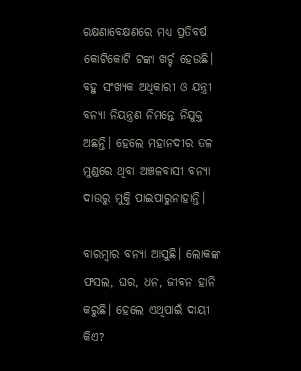ରକ୍ଷଣାବେକ୍ଷଣରେ ମଧ୍ୟ ପ୍ରତିବର୍ଷ କୋଟିକୋଟି ଟଙ୍କା ଖର୍ଚ୍ଚ ହେଉଛି। ବହୁ ସଂଖ୍ୟକ ଅଧିକାରୀ ଓ ଯନ୍ତ୍ରୀ ବନ୍ୟା ନିୟନ୍ତ୍ରଣ ନିମନ୍ତେ ନିଯୁକ୍ତ ଅଛନ୍ତି। ହେଲେ ମହାନଦୀର ତଳ ମୁଣ୍ଡରେ ଥିବା ଅଞ୍ଚଳବାସୀ ବନ୍ୟା ଦାଉରୁ ମୁକ୍ତି ପାଇପାରୁନାହାନ୍ତି।

ବାରମ୍ବାର ବନ୍ୟା ଆସୁଛି। ଲୋକଙ୍କ ଫସଲ, ଘର, ଧନ, ଜୀବନ ହାନି କରୁଛି। ହେଲେ ଏଥିପାଇଁ ଦାୟୀ କିଏ?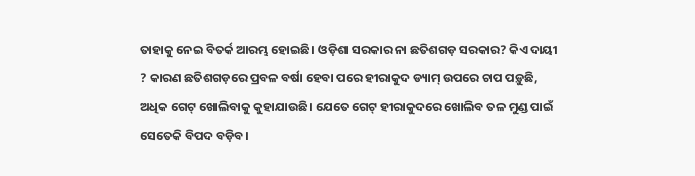ତାହାକୁ ନେଇ ବିତର୍କ ଆରମ୍ଭ ହୋଇଛି। ଓଡ଼ିଶା ସରକାର ନା ଛତିଶଗଡ଼ ସରକାର? କିଏ ଦାୟୀ ? କାରଣ ଛତିଶଗଡ଼ରେ ପ୍ରବଳ ବର୍ଷା ହେବା ପରେ ହୀରାକୁଦ ଡ୍ୟାମ୍ ଉପରେ ଚାପ ପଡ଼ୁଛି, ଅଧିକ ଗେଟ୍ ଖୋଲିବାକୁ କୁହାଯାଉଛି। ଯେତେ ଗେଟ୍ ହୀରାକୁଦରେ ଖୋଲିବ ତଳ ମୁଣ୍ଡ ପାଇଁ ସେତେକି ବିପଦ ବଡ଼ିବ।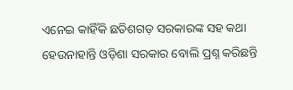ଏନେଇ କାହିଁକି ଛତିଶଗଡ଼ ସରକାରଙ୍କ ସହ କଥା ହେଉନାହାନ୍ତି ଓଡ଼ିଶା ସରକାର ବୋଲି ପ୍ରଶ୍ନ କରିଛନ୍ତି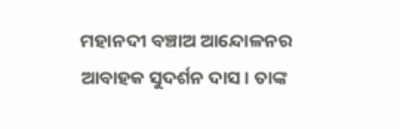ମହାନଦୀ ବଞ୍ଚାଅ ଆନ୍ଦୋଳନର ଆବାହକ ସୁଦର୍ଶନ ଦାସ। ତାଙ୍କ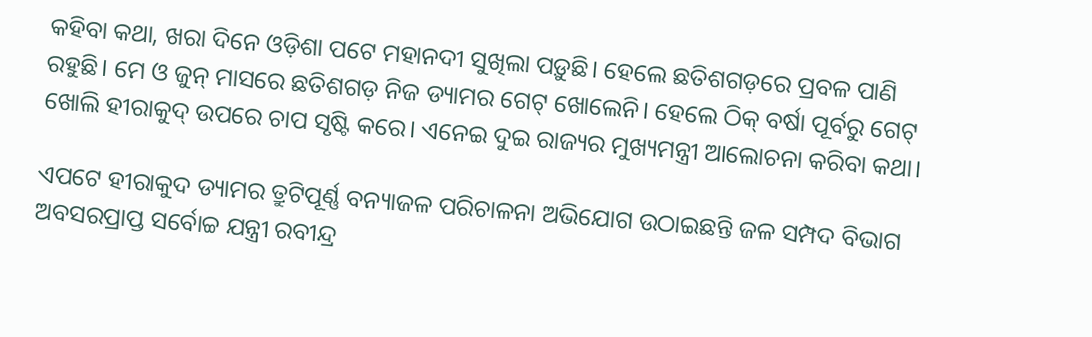କହିବା କଥା, ଖରା ଦିନେ ଓଡ଼ିଶା ପଟେ ମହାନଦୀ ସୁଖିଲା ପଡ଼ୁଛି। ହେଲେ ଛତିଶଗଡ଼ରେ ପ୍ରବଳ ପାଣି ରହୁଛି। ମେ ଓ ଜୁନ୍ ମାସରେ ଛତିଶଗଡ଼ ନିଜ ଡ୍ୟାମର ଗେଟ୍ ଖୋଲେନି। ହେଲେ ଠିକ୍ ବର୍ଷା ପୂର୍ବରୁ ଗେଟ୍ ଖୋଲି ହୀରାକୁଦ୍ ଉପରେ ଚାପ ସୃଷ୍ଟି କରେ। ଏନେଇ ଦୁଇ ରାଜ୍ୟର ମୁଖ୍ୟମନ୍ତ୍ରୀ ଆଲୋଚନା କରିବା କଥା।

ଏପଟେ ହୀରାକୁଦ ଡ୍ୟାମର ତ୍ରୁଟିପୂର୍ଣ୍ଣ ବନ୍ୟାଜଳ ପରିଚାଳନା ଅଭିଯୋଗ ଉଠାଇଛନ୍ତି ଜଳ ସମ୍ପଦ ବିଭାଗ ଅବସରପ୍ରାପ୍ତ ସର୍ବୋଚ୍ଚ ଯନ୍ତ୍ରୀ ରବୀନ୍ଦ୍ର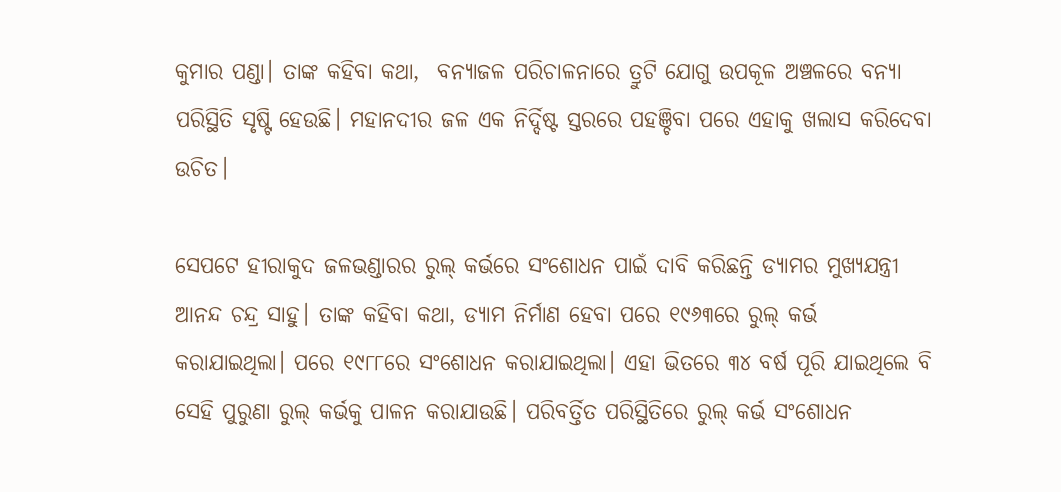କୁମାର ପଣ୍ଡା। ତାଙ୍କ କହିବା କଥା,  ବନ୍ୟାଜଳ ପରିଚାଳନାରେ ତ୍ରୁଟି ଯୋଗୁ ଉପକୂଳ ଅଞ୍ଚଳରେ ବନ୍ୟା ପରିସ୍ଥିତି ସୃଷ୍ଟି ହେଉଛି। ମହାନଦୀର ଜଳ ଏକ ନିର୍ଦ୍ଦିଷ୍ଟ ସ୍ତରରେ ପହଞ୍ଚିବା ପରେ ଏହାକୁ ଖଲାସ କରିଦେବା ଉଚିତ।

ସେପଟେ ହୀରାକୁଦ ଜଳଭଣ୍ଡାରର ରୁଲ୍ କର୍ଭରେ ସଂଶୋଧନ ପାଇଁ ଦାବି କରିଛନ୍ତି ଡ୍ୟାମର ମୁଖ୍ୟଯନ୍ତ୍ରୀ ଆନନ୍ଦ ଚନ୍ଦ୍ର ସାହୁ। ତାଙ୍କ କହିବା କଥା, ଡ୍ୟାମ ନିର୍ମାଣ ହେବା ପରେ ୧୯୬୩ରେ ରୁଲ୍ କର୍ଭ କରାଯାଇଥିଲା। ପରେ ୧୯୮୮ରେ ସଂଶୋଧନ କରାଯାଇଥିଲା। ଏହା ଭିତରେ ୩୪ ବର୍ଷ ପୂରି ଯାଇଥିଲେ ବି ସେହି ପୁରୁଣା ରୁଲ୍ କର୍ଭକୁ ପାଳନ କରାଯାଉଛି। ପରିବର୍ତ୍ତିତ ପରିସ୍ଥିତିରେ ରୁଲ୍ କର୍ଭ ସଂଶୋଧନ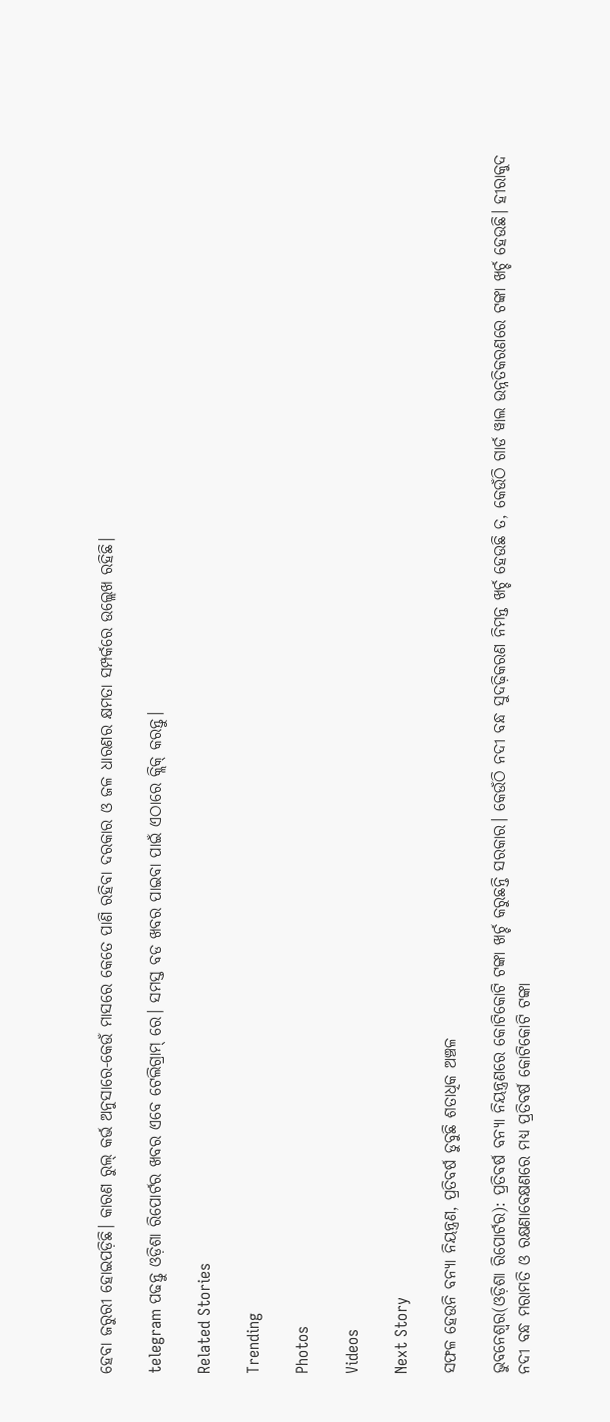ହେବା ଜରୁରୀ ହୋଇପଡ଼ିଛି। କାରଣ ରୁଲ୍ କର୍ଭ ଅନୁସାରେ-କେଉଁ ମାସରେ କେତେ ପାଣି ରହିବା ଦରକାର ଓ ଜଳ ଧାରଣର କ୍ଷମତା ସମ୍ପର୍କରେ ଉଲ୍ଲେଖ ରହିଛି।

telegram ପଢନ୍ତୁ ଓଡ଼ିଶା ରିପୋର୍ଟର ଖବର ଏବେ ଟେଲିଗ୍ରାମ୍ ରେ। ସମସ୍ତ ବଡ ଖବର ପାଇବା ପାଇଁ ଏଠାରେ କ୍ଲିକ୍ କରନ୍ତୁ।

Related Stories

Trending

Photos

Videos

Next Story

ସଫଳ ହେଉନି ବନ୍ୟା ନିୟନ୍ତ୍ରଣ, ପ୍ରତିବର୍ଷ ଡୁବୁଛି ଶତାଧିକ ଅଞ୍ଚଳ

ଭୁବନେଶ୍ୱର(ଓଡ଼ିଶା ରିପୋର୍ଟର): ପ୍ରତିବର୍ଷ ବନ୍ୟା ନିୟନ୍ତ୍ରଣରେ କୋଟିକୋଟି ଟଙ୍କା ଖର୍ଚ୍ଚ କରୁଛନ୍ତି ସରକାର। କେଉଁଠି ନଦୀ ବନ୍ଧ ସୁଦଢ଼ିକରଣ ନିମନ୍ତ ଖର୍ଚ୍ଚ ହେଉଛି ତ, କେଉଁଠି ଗାର୍ଡ ୱାଲ ଉନ୍ନତିକରଣରେ ଟଙ୍କା ଖର୍ଚ୍ଚ ହେଉଛି। ହୀରାକୁଦ ନଦୀ ବନ୍ଧ ମରାମତି ଓ ରକ୍ଷଣାବେକ୍ଷଣରେ ମଧ୍ୟ ପ୍ରତିବର୍ଷ କୋଟିକୋଟି ଟଙ୍କା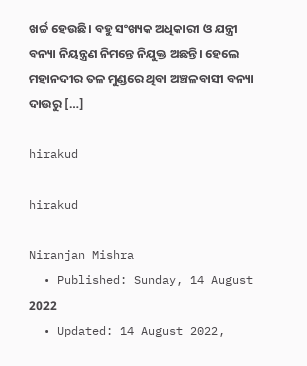ଖର୍ଚ୍ଚ ହେଉଛି। ବହୁ ସଂଖ୍ୟକ ଅଧିକାରୀ ଓ ଯନ୍ତ୍ରୀ ବନ୍ୟା ନିୟନ୍ତ୍ରଣ ନିମନ୍ତେ ନିଯୁକ୍ତ ଅଛନ୍ତି। ହେଲେ ମହାନଦୀର ତଳ ମୁଣ୍ଡରେ ଥିବା ଅଞ୍ଚଳବାସୀ ବନ୍ୟା ଦାଉରୁ […]

hirakud

hirakud

Niranjan Mishra
  • Published: Sunday, 14 August 2022
  • Updated: 14 August 2022,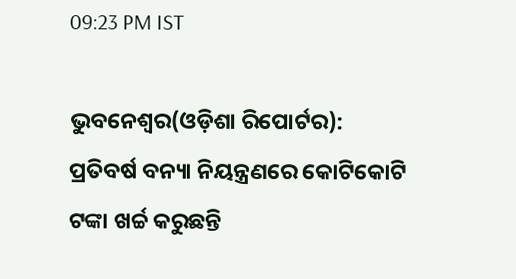09:23 PM IST

ଭୁବନେଶ୍ୱର(ଓଡ଼ିଶା ରିପୋର୍ଟର): ପ୍ରତିବର୍ଷ ବନ୍ୟା ନିୟନ୍ତ୍ରଣରେ କୋଟିକୋଟି ଟଙ୍କା ଖର୍ଚ୍ଚ କରୁଛନ୍ତି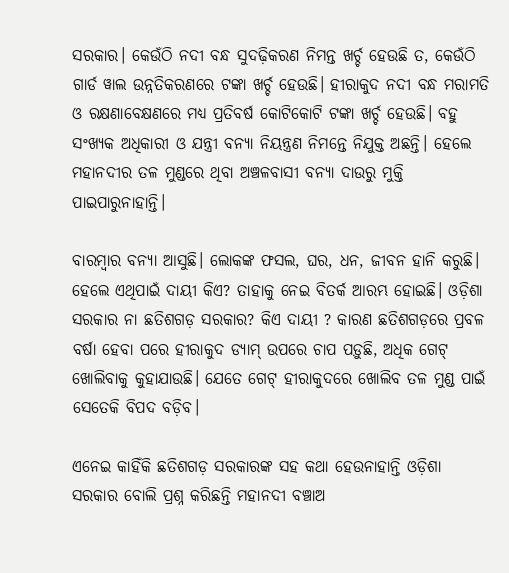ସରକାର। କେଉଁଠି ନଦୀ ବନ୍ଧ ସୁଦଢ଼ିକରଣ ନିମନ୍ତ ଖର୍ଚ୍ଚ ହେଉଛି ତ, କେଉଁଠି ଗାର୍ଡ ୱାଲ ଉନ୍ନତିକରଣରେ ଟଙ୍କା ଖର୍ଚ୍ଚ ହେଉଛି। ହୀରାକୁଦ ନଦୀ ବନ୍ଧ ମରାମତି ଓ ରକ୍ଷଣାବେକ୍ଷଣରେ ମଧ୍ୟ ପ୍ରତିବର୍ଷ କୋଟିକୋଟି ଟଙ୍କା ଖର୍ଚ୍ଚ ହେଉଛି। ବହୁ ସଂଖ୍ୟକ ଅଧିକାରୀ ଓ ଯନ୍ତ୍ରୀ ବନ୍ୟା ନିୟନ୍ତ୍ରଣ ନିମନ୍ତେ ନିଯୁକ୍ତ ଅଛନ୍ତି। ହେଲେ ମହାନଦୀର ତଳ ମୁଣ୍ଡରେ ଥିବା ଅଞ୍ଚଳବାସୀ ବନ୍ୟା ଦାଉରୁ ମୁକ୍ତି ପାଇପାରୁନାହାନ୍ତି।

ବାରମ୍ବାର ବନ୍ୟା ଆସୁଛି। ଲୋକଙ୍କ ଫସଲ, ଘର, ଧନ, ଜୀବନ ହାନି କରୁଛି। ହେଲେ ଏଥିପାଇଁ ଦାୟୀ କିଏ? ତାହାକୁ ନେଇ ବିତର୍କ ଆରମ୍ଭ ହୋଇଛି। ଓଡ଼ିଶା ସରକାର ନା ଛତିଶଗଡ଼ ସରକାର? କିଏ ଦାୟୀ ? କାରଣ ଛତିଶଗଡ଼ରେ ପ୍ରବଳ ବର୍ଷା ହେବା ପରେ ହୀରାକୁଦ ଡ୍ୟାମ୍ ଉପରେ ଚାପ ପଡ଼ୁଛି, ଅଧିକ ଗେଟ୍ ଖୋଲିବାକୁ କୁହାଯାଉଛି। ଯେତେ ଗେଟ୍ ହୀରାକୁଦରେ ଖୋଲିବ ତଳ ମୁଣ୍ଡ ପାଇଁ ସେତେକି ବିପଦ ବଡ଼ିବ।

ଏନେଇ କାହିଁକି ଛତିଶଗଡ଼ ସରକାରଙ୍କ ସହ କଥା ହେଉନାହାନ୍ତି ଓଡ଼ିଶା ସରକାର ବୋଲି ପ୍ରଶ୍ନ କରିଛନ୍ତି ମହାନଦୀ ବଞ୍ଚାଅ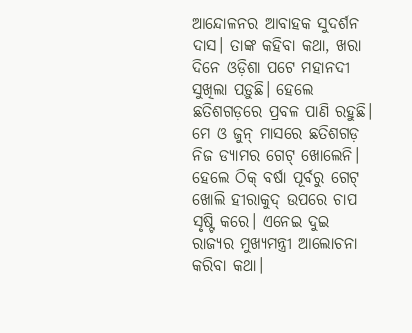ଆନ୍ଦୋଳନର ଆବାହକ ସୁଦର୍ଶନ ଦାସ। ତାଙ୍କ କହିବା କଥା, ଖରା ଦିନେ ଓଡ଼ିଶା ପଟେ ମହାନଦୀ ସୁଖିଲା ପଡ଼ୁଛି। ହେଲେ ଛତିଶଗଡ଼ରେ ପ୍ରବଳ ପାଣି ରହୁଛି। ମେ ଓ ଜୁନ୍ ମାସରେ ଛତିଶଗଡ଼ ନିଜ ଡ୍ୟାମର ଗେଟ୍ ଖୋଲେନି। ହେଲେ ଠିକ୍ ବର୍ଷା ପୂର୍ବରୁ ଗେଟ୍ ଖୋଲି ହୀରାକୁଦ୍ ଉପରେ ଚାପ ସୃଷ୍ଟି କରେ। ଏନେଇ ଦୁଇ ରାଜ୍ୟର ମୁଖ୍ୟମନ୍ତ୍ରୀ ଆଲୋଚନା କରିବା କଥା।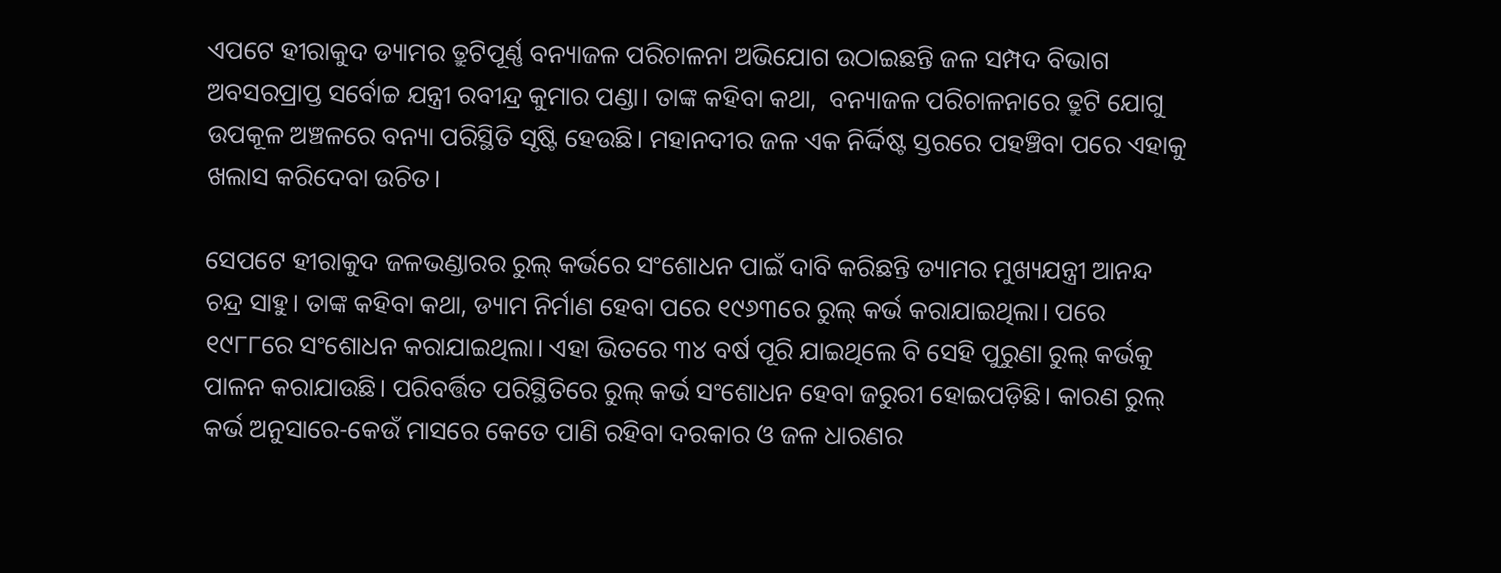ଏପଟେ ହୀରାକୁଦ ଡ୍ୟାମର ତ୍ରୁଟିପୂର୍ଣ୍ଣ ବନ୍ୟାଜଳ ପରିଚାଳନା ଅଭିଯୋଗ ଉଠାଇଛନ୍ତି ଜଳ ସମ୍ପଦ ବିଭାଗ ଅବସରପ୍ରାପ୍ତ ସର୍ବୋଚ୍ଚ ଯନ୍ତ୍ରୀ ରବୀନ୍ଦ୍ର କୁମାର ପଣ୍ଡା। ତାଙ୍କ କହିବା କଥା,  ବନ୍ୟାଜଳ ପରିଚାଳନାରେ ତ୍ରୁଟି ଯୋଗୁ ଉପକୂଳ ଅଞ୍ଚଳରେ ବନ୍ୟା ପରିସ୍ଥିତି ସୃଷ୍ଟି ହେଉଛି। ମହାନଦୀର ଜଳ ଏକ ନିର୍ଦ୍ଦିଷ୍ଟ ସ୍ତରରେ ପହଞ୍ଚିବା ପରେ ଏହାକୁ ଖଲାସ କରିଦେବା ଉଚିତ।

ସେପଟେ ହୀରାକୁଦ ଜଳଭଣ୍ଡାରର ରୁଲ୍ କର୍ଭରେ ସଂଶୋଧନ ପାଇଁ ଦାବି କରିଛନ୍ତି ଡ୍ୟାମର ମୁଖ୍ୟଯନ୍ତ୍ରୀ ଆନନ୍ଦ ଚନ୍ଦ୍ର ସାହୁ। ତାଙ୍କ କହିବା କଥା, ଡ୍ୟାମ ନିର୍ମାଣ ହେବା ପରେ ୧୯୬୩ରେ ରୁଲ୍ କର୍ଭ କରାଯାଇଥିଲା। ପରେ ୧୯୮୮ରେ ସଂଶୋଧନ କରାଯାଇଥିଲା। ଏହା ଭିତରେ ୩୪ ବର୍ଷ ପୂରି ଯାଇଥିଲେ ବି ସେହି ପୁରୁଣା ରୁଲ୍ କର୍ଭକୁ ପାଳନ କରାଯାଉଛି। ପରିବର୍ତ୍ତିତ ପରିସ୍ଥିତିରେ ରୁଲ୍ କର୍ଭ ସଂଶୋଧନ ହେବା ଜରୁରୀ ହୋଇପଡ଼ିଛି। କାରଣ ରୁଲ୍ କର୍ଭ ଅନୁସାରେ-କେଉଁ ମାସରେ କେତେ ପାଣି ରହିବା ଦରକାର ଓ ଜଳ ଧାରଣର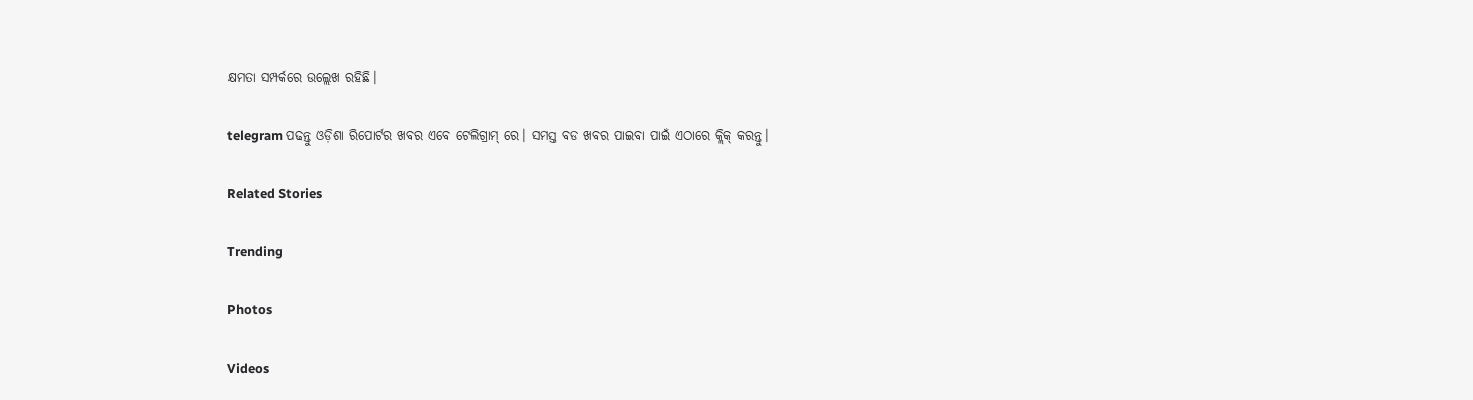କ୍ଷମତା ସମ୍ପର୍କରେ ଉଲ୍ଲେଖ ରହିଛି।

telegram ପଢନ୍ତୁ ଓଡ଼ିଶା ରିପୋର୍ଟର ଖବର ଏବେ ଟେଲିଗ୍ରାମ୍ ରେ। ସମସ୍ତ ବଡ ଖବର ପାଇବା ପାଇଁ ଏଠାରେ କ୍ଲିକ୍ କରନ୍ତୁ।

Related Stories

Trending

Photos

Videos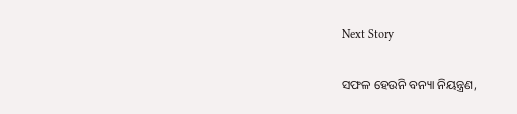Next Story

ସଫଳ ହେଉନି ବନ୍ୟା ନିୟନ୍ତ୍ରଣ,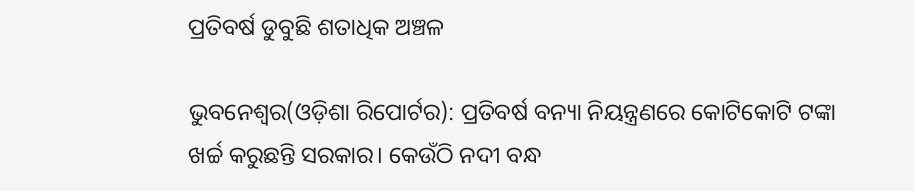ପ୍ରତିବର୍ଷ ଡୁବୁଛି ଶତାଧିକ ଅଞ୍ଚଳ

ଭୁବନେଶ୍ୱର(ଓଡ଼ିଶା ରିପୋର୍ଟର): ପ୍ରତିବର୍ଷ ବନ୍ୟା ନିୟନ୍ତ୍ରଣରେ କୋଟିକୋଟି ଟଙ୍କା ଖର୍ଚ୍ଚ କରୁଛନ୍ତି ସରକାର। କେଉଁଠି ନଦୀ ବନ୍ଧ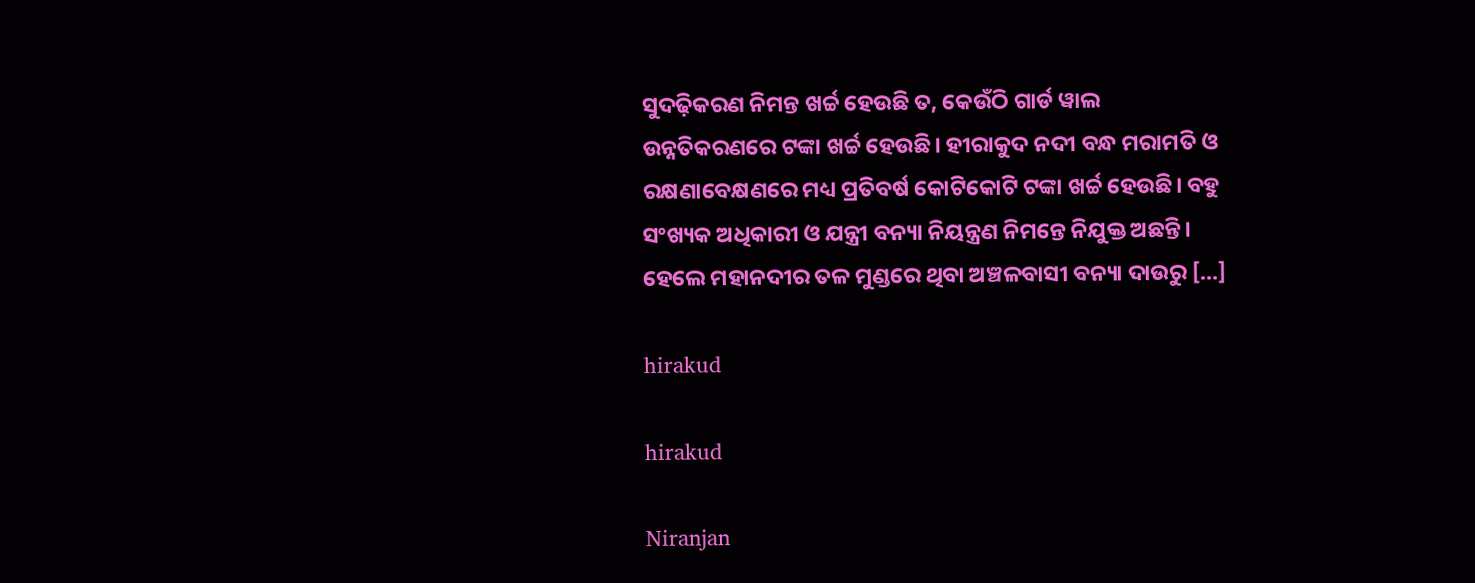ସୁଦଢ଼ିକରଣ ନିମନ୍ତ ଖର୍ଚ୍ଚ ହେଉଛି ତ, କେଉଁଠି ଗାର୍ଡ ୱାଲ ଉନ୍ନତିକରଣରେ ଟଙ୍କା ଖର୍ଚ୍ଚ ହେଉଛି। ହୀରାକୁଦ ନଦୀ ବନ୍ଧ ମରାମତି ଓ ରକ୍ଷଣାବେକ୍ଷଣରେ ମଧ୍ୟ ପ୍ରତିବର୍ଷ କୋଟିକୋଟି ଟଙ୍କା ଖର୍ଚ୍ଚ ହେଉଛି। ବହୁ ସଂଖ୍ୟକ ଅଧିକାରୀ ଓ ଯନ୍ତ୍ରୀ ବନ୍ୟା ନିୟନ୍ତ୍ରଣ ନିମନ୍ତେ ନିଯୁକ୍ତ ଅଛନ୍ତି। ହେଲେ ମହାନଦୀର ତଳ ମୁଣ୍ଡରେ ଥିବା ଅଞ୍ଚଳବାସୀ ବନ୍ୟା ଦାଉରୁ […]

hirakud

hirakud

Niranjan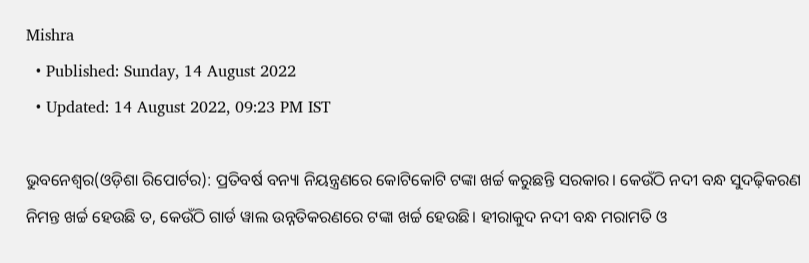Mishra
  • Published: Sunday, 14 August 2022
  • Updated: 14 August 2022, 09:23 PM IST

ଭୁବନେଶ୍ୱର(ଓଡ଼ିଶା ରିପୋର୍ଟର): ପ୍ରତିବର୍ଷ ବନ୍ୟା ନିୟନ୍ତ୍ରଣରେ କୋଟିକୋଟି ଟଙ୍କା ଖର୍ଚ୍ଚ କରୁଛନ୍ତି ସରକାର। କେଉଁଠି ନଦୀ ବନ୍ଧ ସୁଦଢ଼ିକରଣ ନିମନ୍ତ ଖର୍ଚ୍ଚ ହେଉଛି ତ, କେଉଁଠି ଗାର୍ଡ ୱାଲ ଉନ୍ନତିକରଣରେ ଟଙ୍କା ଖର୍ଚ୍ଚ ହେଉଛି। ହୀରାକୁଦ ନଦୀ ବନ୍ଧ ମରାମତି ଓ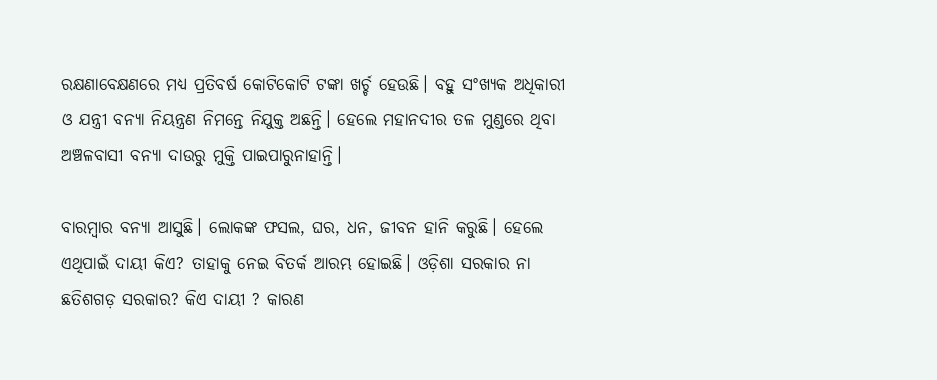ରକ୍ଷଣାବେକ୍ଷଣରେ ମଧ୍ୟ ପ୍ରତିବର୍ଷ କୋଟିକୋଟି ଟଙ୍କା ଖର୍ଚ୍ଚ ହେଉଛି। ବହୁ ସଂଖ୍ୟକ ଅଧିକାରୀ ଓ ଯନ୍ତ୍ରୀ ବନ୍ୟା ନିୟନ୍ତ୍ରଣ ନିମନ୍ତେ ନିଯୁକ୍ତ ଅଛନ୍ତି। ହେଲେ ମହାନଦୀର ତଳ ମୁଣ୍ଡରେ ଥିବା ଅଞ୍ଚଳବାସୀ ବନ୍ୟା ଦାଉରୁ ମୁକ୍ତି ପାଇପାରୁନାହାନ୍ତି।

ବାରମ୍ବାର ବନ୍ୟା ଆସୁଛି। ଲୋକଙ୍କ ଫସଲ, ଘର, ଧନ, ଜୀବନ ହାନି କରୁଛି। ହେଲେ ଏଥିପାଇଁ ଦାୟୀ କିଏ? ତାହାକୁ ନେଇ ବିତର୍କ ଆରମ୍ଭ ହୋଇଛି। ଓଡ଼ିଶା ସରକାର ନା ଛତିଶଗଡ଼ ସରକାର? କିଏ ଦାୟୀ ? କାରଣ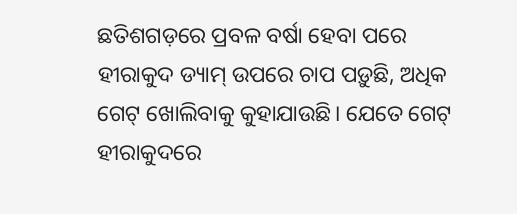ଛତିଶଗଡ଼ରେ ପ୍ରବଳ ବର୍ଷା ହେବା ପରେ ହୀରାକୁଦ ଡ୍ୟାମ୍ ଉପରେ ଚାପ ପଡ଼ୁଛି, ଅଧିକ ଗେଟ୍ ଖୋଲିବାକୁ କୁହାଯାଉଛି। ଯେତେ ଗେଟ୍ ହୀରାକୁଦରେ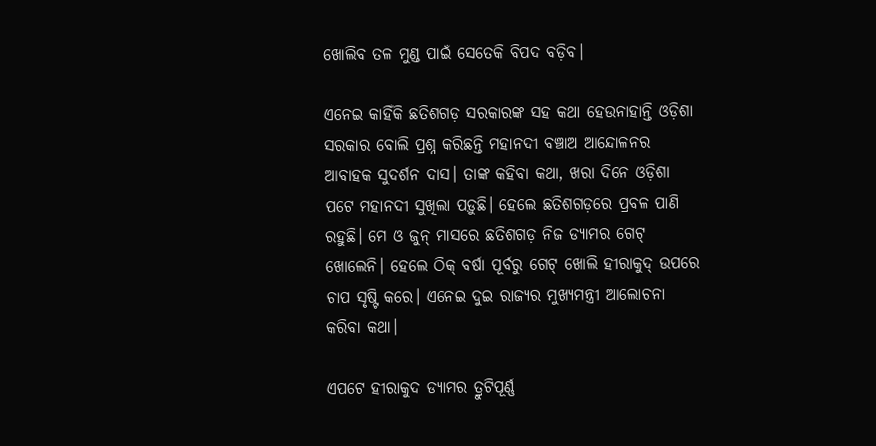ଖୋଲିବ ତଳ ମୁଣ୍ଡ ପାଇଁ ସେତେକି ବିପଦ ବଡ଼ିବ।

ଏନେଇ କାହିଁକି ଛତିଶଗଡ଼ ସରକାରଙ୍କ ସହ କଥା ହେଉନାହାନ୍ତି ଓଡ଼ିଶା ସରକାର ବୋଲି ପ୍ରଶ୍ନ କରିଛନ୍ତି ମହାନଦୀ ବଞ୍ଚାଅ ଆନ୍ଦୋଳନର ଆବାହକ ସୁଦର୍ଶନ ଦାସ। ତାଙ୍କ କହିବା କଥା, ଖରା ଦିନେ ଓଡ଼ିଶା ପଟେ ମହାନଦୀ ସୁଖିଲା ପଡ଼ୁଛି। ହେଲେ ଛତିଶଗଡ଼ରେ ପ୍ରବଳ ପାଣି ରହୁଛି। ମେ ଓ ଜୁନ୍ ମାସରେ ଛତିଶଗଡ଼ ନିଜ ଡ୍ୟାମର ଗେଟ୍ ଖୋଲେନି। ହେଲେ ଠିକ୍ ବର୍ଷା ପୂର୍ବରୁ ଗେଟ୍ ଖୋଲି ହୀରାକୁଦ୍ ଉପରେ ଚାପ ସୃଷ୍ଟି କରେ। ଏନେଇ ଦୁଇ ରାଜ୍ୟର ମୁଖ୍ୟମନ୍ତ୍ରୀ ଆଲୋଚନା କରିବା କଥା।

ଏପଟେ ହୀରାକୁଦ ଡ୍ୟାମର ତ୍ରୁଟିପୂର୍ଣ୍ଣ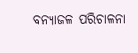ବନ୍ୟାଜଳ ପରିଚାଳନା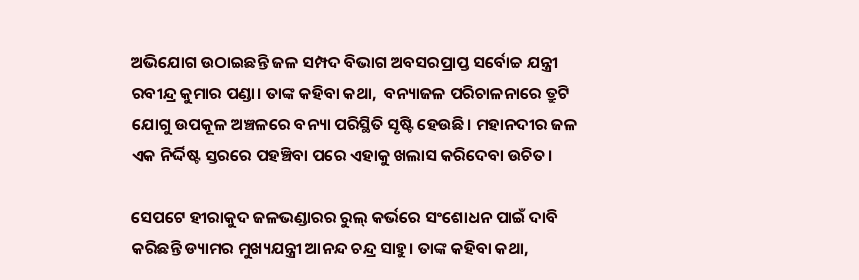ଅଭିଯୋଗ ଉଠାଇଛନ୍ତି ଜଳ ସମ୍ପଦ ବିଭାଗ ଅବସରପ୍ରାପ୍ତ ସର୍ବୋଚ୍ଚ ଯନ୍ତ୍ରୀ ରବୀନ୍ଦ୍ର କୁମାର ପଣ୍ଡା। ତାଙ୍କ କହିବା କଥା,  ବନ୍ୟାଜଳ ପରିଚାଳନାରେ ତ୍ରୁଟି ଯୋଗୁ ଉପକୂଳ ଅଞ୍ଚଳରେ ବନ୍ୟା ପରିସ୍ଥିତି ସୃଷ୍ଟି ହେଉଛି। ମହାନଦୀର ଜଳ ଏକ ନିର୍ଦ୍ଦିଷ୍ଟ ସ୍ତରରେ ପହଞ୍ଚିବା ପରେ ଏହାକୁ ଖଲାସ କରିଦେବା ଉଚିତ।

ସେପଟେ ହୀରାକୁଦ ଜଳଭଣ୍ଡାରର ରୁଲ୍ କର୍ଭରେ ସଂଶୋଧନ ପାଇଁ ଦାବି କରିଛନ୍ତି ଡ୍ୟାମର ମୁଖ୍ୟଯନ୍ତ୍ରୀ ଆନନ୍ଦ ଚନ୍ଦ୍ର ସାହୁ। ତାଙ୍କ କହିବା କଥା,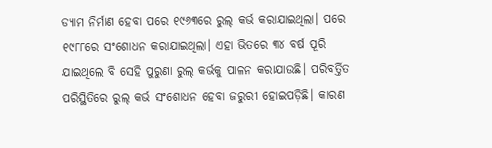ଡ୍ୟାମ ନିର୍ମାଣ ହେବା ପରେ ୧୯୬୩ରେ ରୁଲ୍ କର୍ଭ କରାଯାଇଥିଲା। ପରେ ୧୯୮୮ରେ ସଂଶୋଧନ କରାଯାଇଥିଲା। ଏହା ଭିତରେ ୩୪ ବର୍ଷ ପୂରି ଯାଇଥିଲେ ବି ସେହି ପୁରୁଣା ରୁଲ୍ କର୍ଭକୁ ପାଳନ କରାଯାଉଛି। ପରିବର୍ତ୍ତିତ ପରିସ୍ଥିତିରେ ରୁଲ୍ କର୍ଭ ସଂଶୋଧନ ହେବା ଜରୁରୀ ହୋଇପଡ଼ିଛି। କାରଣ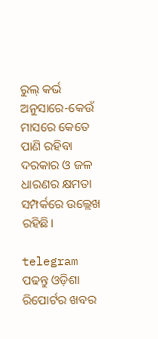ରୁଲ୍ କର୍ଭ ଅନୁସାରେ-କେଉଁ ମାସରେ କେତେ ପାଣି ରହିବା ଦରକାର ଓ ଜଳ ଧାରଣର କ୍ଷମତା ସମ୍ପର୍କରେ ଉଲ୍ଲେଖ ରହିଛି।

telegram ପଢନ୍ତୁ ଓଡ଼ିଶା ରିପୋର୍ଟର ଖବର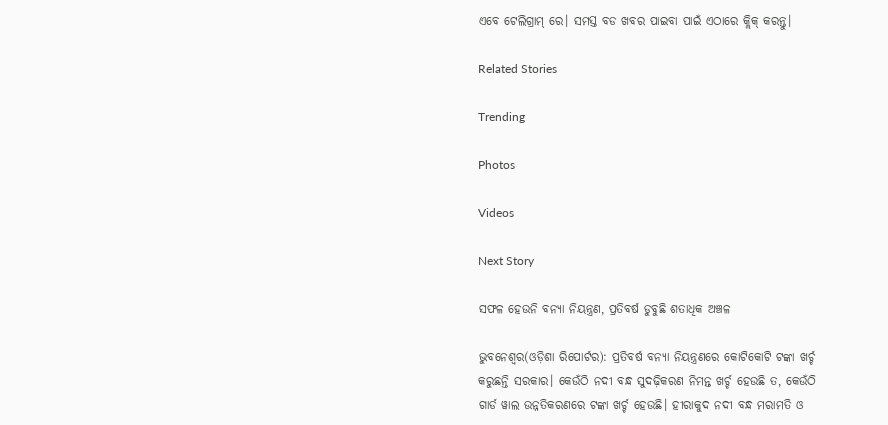ଏବେ ଟେଲିଗ୍ରାମ୍ ରେ। ସମସ୍ତ ବଡ ଖବର ପାଇବା ପାଇଁ ଏଠାରେ କ୍ଲିକ୍ କରନ୍ତୁ।

Related Stories

Trending

Photos

Videos

Next Story

ସଫଳ ହେଉନି ବନ୍ୟା ନିୟନ୍ତ୍ରଣ, ପ୍ରତିବର୍ଷ ଡୁବୁଛି ଶତାଧିକ ଅଞ୍ଚଳ

ଭୁବନେଶ୍ୱର(ଓଡ଼ିଶା ରିପୋର୍ଟର): ପ୍ରତିବର୍ଷ ବନ୍ୟା ନିୟନ୍ତ୍ରଣରେ କୋଟିକୋଟି ଟଙ୍କା ଖର୍ଚ୍ଚ କରୁଛନ୍ତି ସରକାର। କେଉଁଠି ନଦୀ ବନ୍ଧ ସୁଦଢ଼ିକରଣ ନିମନ୍ତ ଖର୍ଚ୍ଚ ହେଉଛି ତ, କେଉଁଠି ଗାର୍ଡ ୱାଲ ଉନ୍ନତିକରଣରେ ଟଙ୍କା ଖର୍ଚ୍ଚ ହେଉଛି। ହୀରାକୁଦ ନଦୀ ବନ୍ଧ ମରାମତି ଓ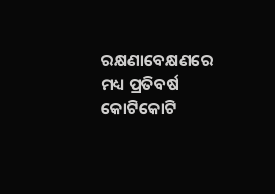ରକ୍ଷଣାବେକ୍ଷଣରେ ମଧ୍ୟ ପ୍ରତିବର୍ଷ କୋଟିକୋଟି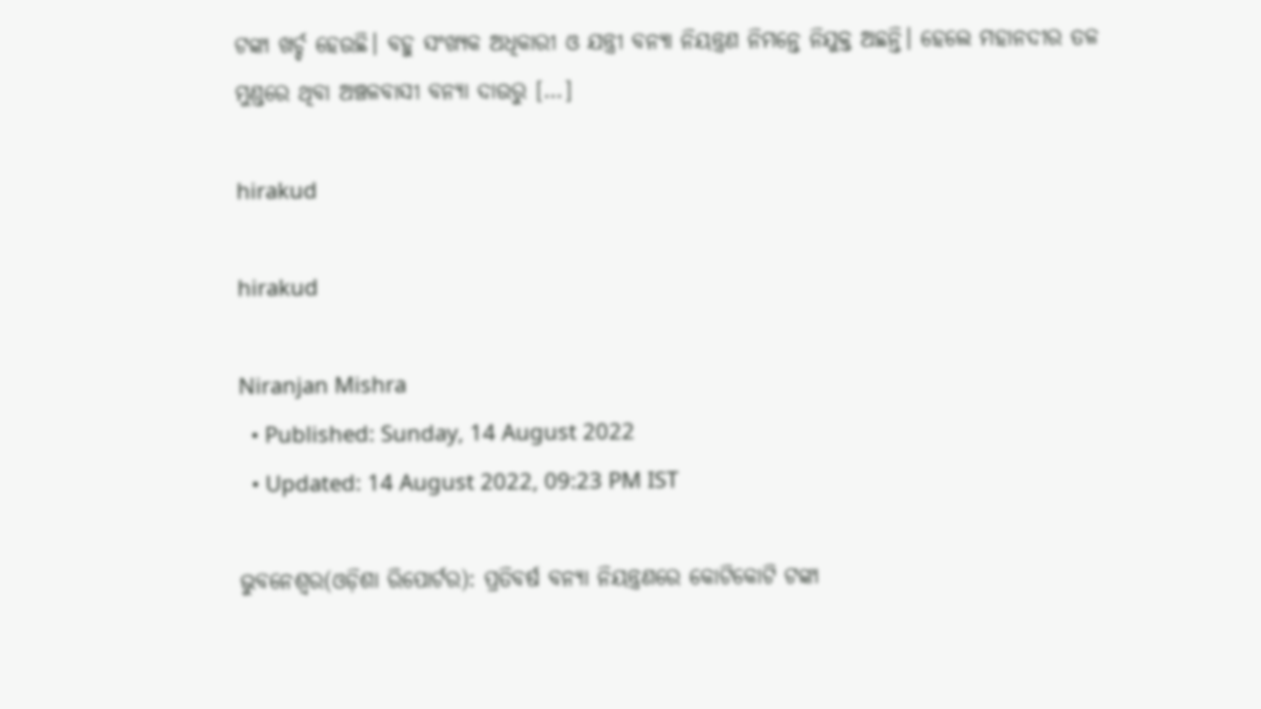ଟଙ୍କା ଖର୍ଚ୍ଚ ହେଉଛି। ବହୁ ସଂଖ୍ୟକ ଅଧିକାରୀ ଓ ଯନ୍ତ୍ରୀ ବନ୍ୟା ନିୟନ୍ତ୍ରଣ ନିମନ୍ତେ ନିଯୁକ୍ତ ଅଛନ୍ତି। ହେଲେ ମହାନଦୀର ତଳ ମୁଣ୍ଡରେ ଥିବା ଅଞ୍ଚଳବାସୀ ବନ୍ୟା ଦାଉରୁ […]

hirakud

hirakud

Niranjan Mishra
  • Published: Sunday, 14 August 2022
  • Updated: 14 August 2022, 09:23 PM IST

ଭୁବନେଶ୍ୱର(ଓଡ଼ିଶା ରିପୋର୍ଟର): ପ୍ରତିବର୍ଷ ବନ୍ୟା ନିୟନ୍ତ୍ରଣରେ କୋଟିକୋଟି ଟଙ୍କା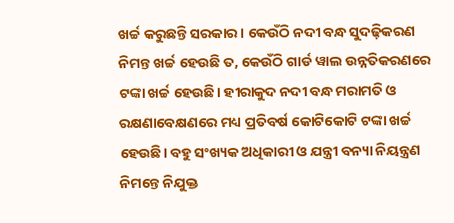ଖର୍ଚ୍ଚ କରୁଛନ୍ତି ସରକାର। କେଉଁଠି ନଦୀ ବନ୍ଧ ସୁଦଢ଼ିକରଣ ନିମନ୍ତ ଖର୍ଚ୍ଚ ହେଉଛି ତ, କେଉଁଠି ଗାର୍ଡ ୱାଲ ଉନ୍ନତିକରଣରେ ଟଙ୍କା ଖର୍ଚ୍ଚ ହେଉଛି। ହୀରାକୁଦ ନଦୀ ବନ୍ଧ ମରାମତି ଓ ରକ୍ଷଣାବେକ୍ଷଣରେ ମଧ୍ୟ ପ୍ରତିବର୍ଷ କୋଟିକୋଟି ଟଙ୍କା ଖର୍ଚ୍ଚ ହେଉଛି। ବହୁ ସଂଖ୍ୟକ ଅଧିକାରୀ ଓ ଯନ୍ତ୍ରୀ ବନ୍ୟା ନିୟନ୍ତ୍ରଣ ନିମନ୍ତେ ନିଯୁକ୍ତ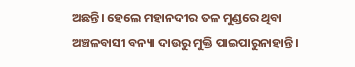ଅଛନ୍ତି। ହେଲେ ମହାନଦୀର ତଳ ମୁଣ୍ଡରେ ଥିବା ଅଞ୍ଚଳବାସୀ ବନ୍ୟା ଦାଉରୁ ମୁକ୍ତି ପାଇପାରୁନାହାନ୍ତି।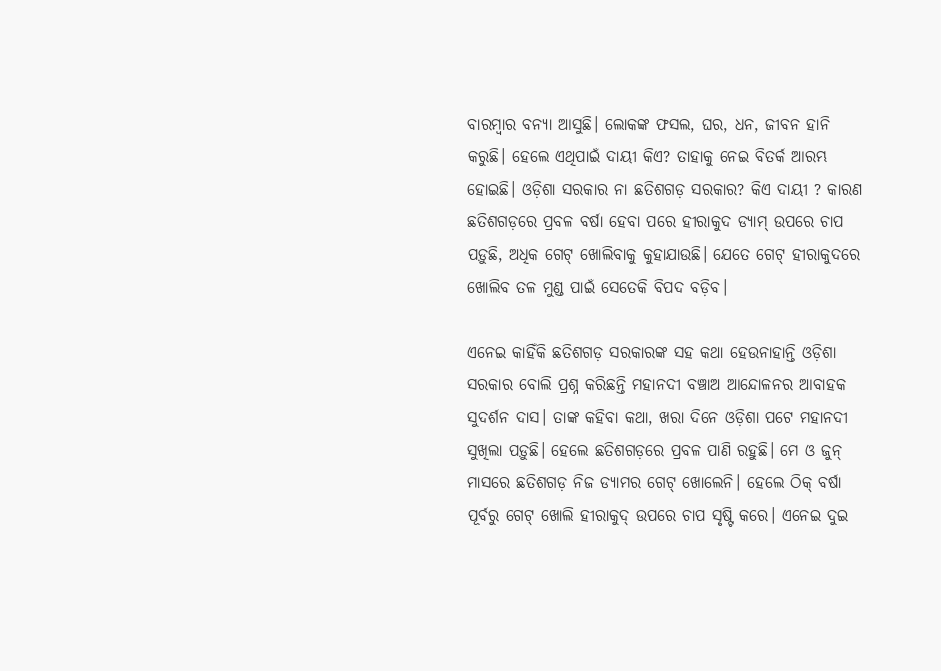ବାରମ୍ବାର ବନ୍ୟା ଆସୁଛି। ଲୋକଙ୍କ ଫସଲ, ଘର, ଧନ, ଜୀବନ ହାନି କରୁଛି। ହେଲେ ଏଥିପାଇଁ ଦାୟୀ କିଏ? ତାହାକୁ ନେଇ ବିତର୍କ ଆରମ୍ଭ ହୋଇଛି। ଓଡ଼ିଶା ସରକାର ନା ଛତିଶଗଡ଼ ସରକାର? କିଏ ଦାୟୀ ? କାରଣ ଛତିଶଗଡ଼ରେ ପ୍ରବଳ ବର୍ଷା ହେବା ପରେ ହୀରାକୁଦ ଡ୍ୟାମ୍ ଉପରେ ଚାପ ପଡ଼ୁଛି, ଅଧିକ ଗେଟ୍ ଖୋଲିବାକୁ କୁହାଯାଉଛି। ଯେତେ ଗେଟ୍ ହୀରାକୁଦରେ ଖୋଲିବ ତଳ ମୁଣ୍ଡ ପାଇଁ ସେତେକି ବିପଦ ବଡ଼ିବ।

ଏନେଇ କାହିଁକି ଛତିଶଗଡ଼ ସରକାରଙ୍କ ସହ କଥା ହେଉନାହାନ୍ତି ଓଡ଼ିଶା ସରକାର ବୋଲି ପ୍ରଶ୍ନ କରିଛନ୍ତି ମହାନଦୀ ବଞ୍ଚାଅ ଆନ୍ଦୋଳନର ଆବାହକ ସୁଦର୍ଶନ ଦାସ। ତାଙ୍କ କହିବା କଥା, ଖରା ଦିନେ ଓଡ଼ିଶା ପଟେ ମହାନଦୀ ସୁଖିଲା ପଡ଼ୁଛି। ହେଲେ ଛତିଶଗଡ଼ରେ ପ୍ରବଳ ପାଣି ରହୁଛି। ମେ ଓ ଜୁନ୍ ମାସରେ ଛତିଶଗଡ଼ ନିଜ ଡ୍ୟାମର ଗେଟ୍ ଖୋଲେନି। ହେଲେ ଠିକ୍ ବର୍ଷା ପୂର୍ବରୁ ଗେଟ୍ ଖୋଲି ହୀରାକୁଦ୍ ଉପରେ ଚାପ ସୃଷ୍ଟି କରେ। ଏନେଇ ଦୁଇ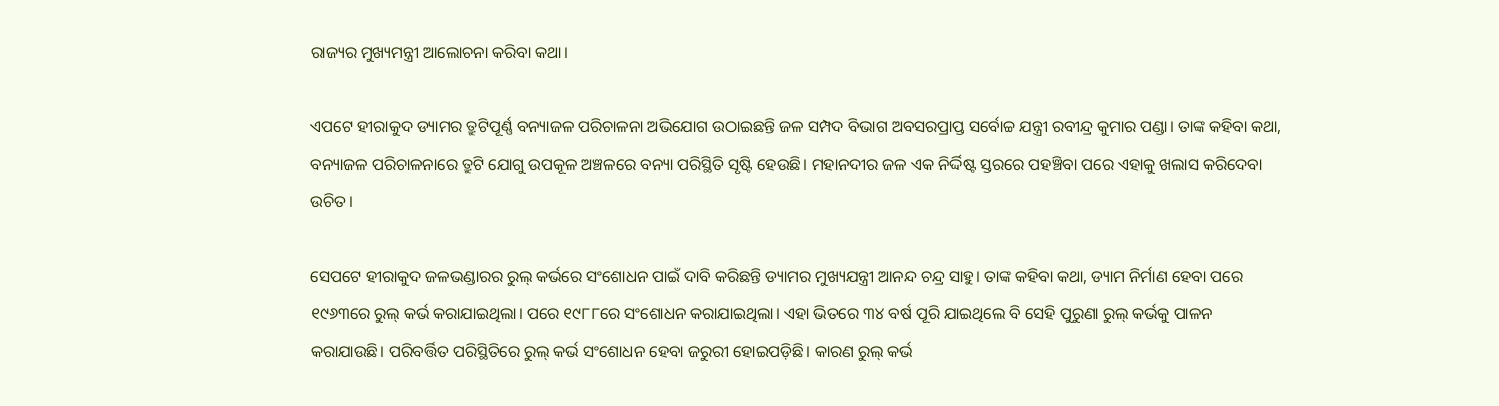ରାଜ୍ୟର ମୁଖ୍ୟମନ୍ତ୍ରୀ ଆଲୋଚନା କରିବା କଥା।

ଏପଟେ ହୀରାକୁଦ ଡ୍ୟାମର ତ୍ରୁଟିପୂର୍ଣ୍ଣ ବନ୍ୟାଜଳ ପରିଚାଳନା ଅଭିଯୋଗ ଉଠାଇଛନ୍ତି ଜଳ ସମ୍ପଦ ବିଭାଗ ଅବସରପ୍ରାପ୍ତ ସର୍ବୋଚ୍ଚ ଯନ୍ତ୍ରୀ ରବୀନ୍ଦ୍ର କୁମାର ପଣ୍ଡା। ତାଙ୍କ କହିବା କଥା,  ବନ୍ୟାଜଳ ପରିଚାଳନାରେ ତ୍ରୁଟି ଯୋଗୁ ଉପକୂଳ ଅଞ୍ଚଳରେ ବନ୍ୟା ପରିସ୍ଥିତି ସୃଷ୍ଟି ହେଉଛି। ମହାନଦୀର ଜଳ ଏକ ନିର୍ଦ୍ଦିଷ୍ଟ ସ୍ତରରେ ପହଞ୍ଚିବା ପରେ ଏହାକୁ ଖଲାସ କରିଦେବା ଉଚିତ।

ସେପଟେ ହୀରାକୁଦ ଜଳଭଣ୍ଡାରର ରୁଲ୍ କର୍ଭରେ ସଂଶୋଧନ ପାଇଁ ଦାବି କରିଛନ୍ତି ଡ୍ୟାମର ମୁଖ୍ୟଯନ୍ତ୍ରୀ ଆନନ୍ଦ ଚନ୍ଦ୍ର ସାହୁ। ତାଙ୍କ କହିବା କଥା, ଡ୍ୟାମ ନିର୍ମାଣ ହେବା ପରେ ୧୯୬୩ରେ ରୁଲ୍ କର୍ଭ କରାଯାଇଥିଲା। ପରେ ୧୯୮୮ରେ ସଂଶୋଧନ କରାଯାଇଥିଲା। ଏହା ଭିତରେ ୩୪ ବର୍ଷ ପୂରି ଯାଇଥିଲେ ବି ସେହି ପୁରୁଣା ରୁଲ୍ କର୍ଭକୁ ପାଳନ କରାଯାଉଛି। ପରିବର୍ତ୍ତିତ ପରିସ୍ଥିତିରେ ରୁଲ୍ କର୍ଭ ସଂଶୋଧନ ହେବା ଜରୁରୀ ହୋଇପଡ଼ିଛି। କାରଣ ରୁଲ୍ କର୍ଭ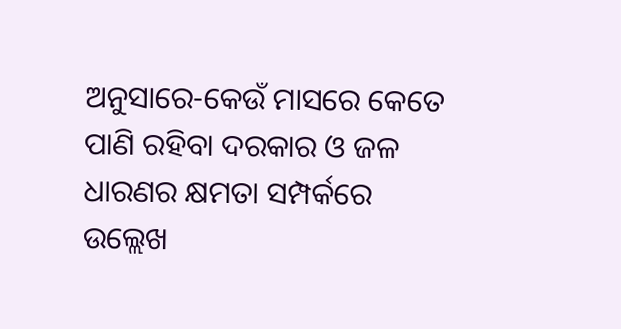ଅନୁସାରେ-କେଉଁ ମାସରେ କେତେ ପାଣି ରହିବା ଦରକାର ଓ ଜଳ ଧାରଣର କ୍ଷମତା ସମ୍ପର୍କରେ ଉଲ୍ଲେଖ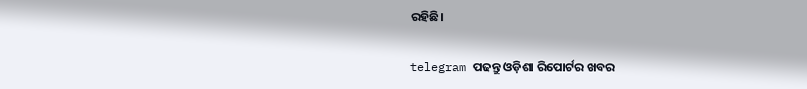ରହିଛି।

telegram ପଢନ୍ତୁ ଓଡ଼ିଶା ରିପୋର୍ଟର ଖବର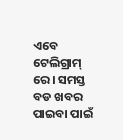ଏବେ ଟେଲିଗ୍ରାମ୍ ରେ। ସମସ୍ତ ବଡ ଖବର ପାଇବା ପାଇଁ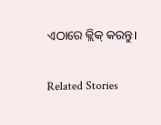ଏଠାରେ କ୍ଲିକ୍ କରନ୍ତୁ।

Related Stories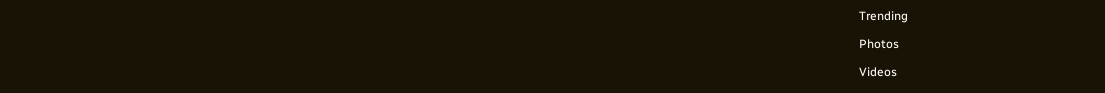Trending

Photos

Videos